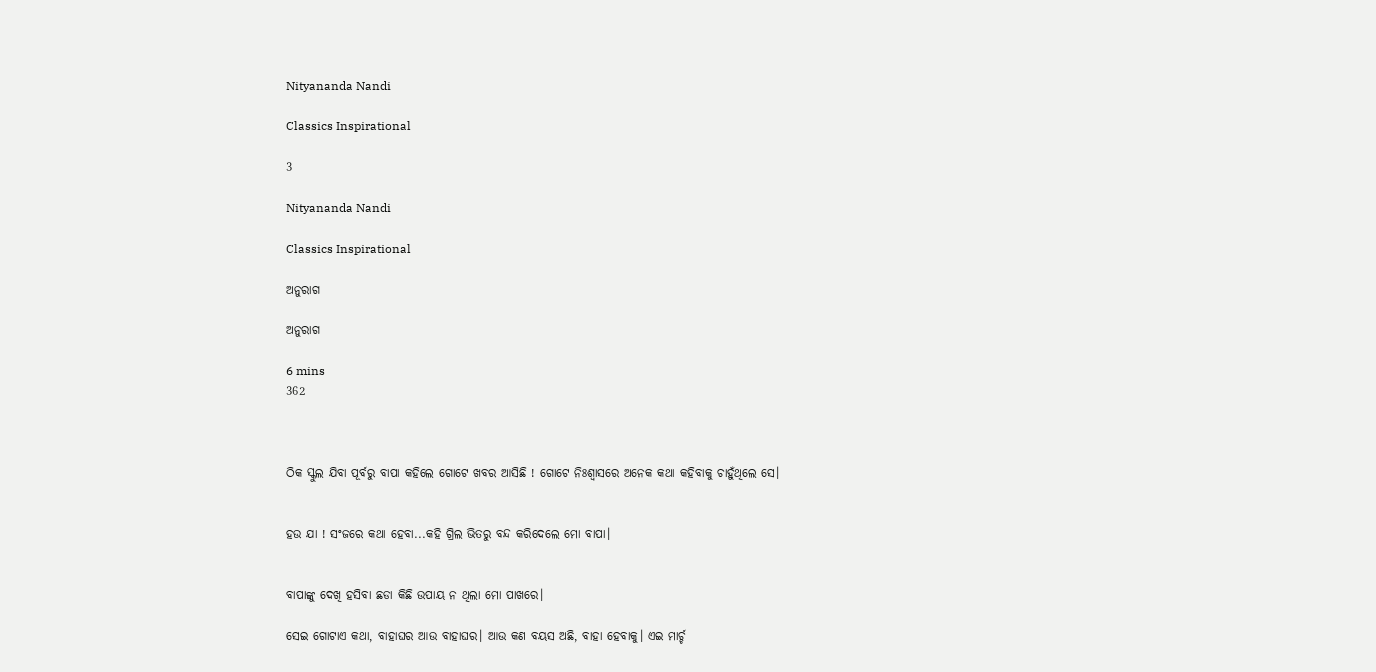Nityananda Nandi

Classics Inspirational

3

Nityananda Nandi

Classics Inspirational

ଅନୁରାଗ

ଅନୁରାଗ

6 mins
362



ଠିକ ସ୍କୁଲ ଯିବା ପୂର୍ବରୁ ବାପା କହିଲେ ଗୋଟେ ଖବର ଆସିଛି ! ଗୋଟେ ନିଃଶ୍ୱାସରେ ଅନେକ କଥା କହିବାକୁ ଚାହୁଁଥିଲେ ସେ।


ହଉ ଯା ! ସଂଜରେ କଥା ହେବା...କହି ଗ୍ରିଲ ଭିତରୁ ବନ୍ଦ କରିଦେଲେ ମୋ ବାପା।


ବାପାଙ୍କୁ ଦେଖି ହସିବା ଛଡା କିଛି ଉପାୟ ନ ଥିଲା ମୋ ପାଖରେ।

ସେଇ ଗୋଟାଏ କଥା, ବାହାଘର ଆଉ ବାହାଘର। ଆଉ କଣ ବୟସ ଅଛି, ବାହା ହେବାକୁ। ଏଇ ମାର୍ଚ୍ଚ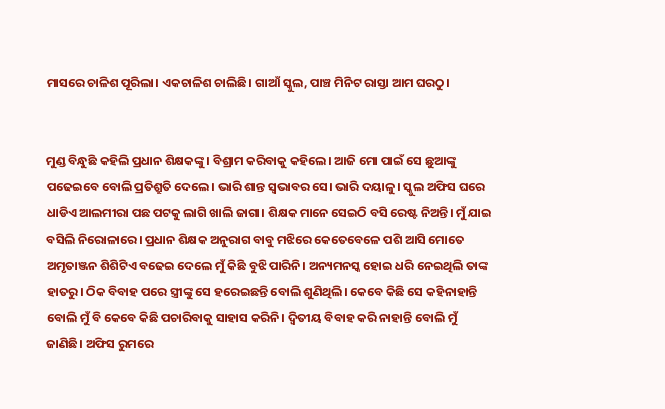ମାସରେ ଚାଳିଶ ପୂରିଲା। ଏକଚାଳିଶ ଚାଲିଛି। ଗାଆଁ ସ୍କୁଲ, ପାଞ୍ଚ ମିନିଟ ରାସ୍ତା ଆମ ଘରଠୁ।


ମୁଣ୍ଡ ବିନ୍ଧୁଛି କହିଲି ପ୍ରଧାନ ଶିକ୍ଷକଙ୍କୁ। ବିଶ୍ରାମ କରିବାକୁ କହିଲେ। ଆଜି ମୋ ପାଇଁ ସେ ଛୁଆଙ୍କୁ ପଢେଇବେ ବୋଲି ପ୍ରତିଶ୍ରୁତି ଦେଲେ। ଭାରି ଶାନ୍ତ ସ୍ୱଭାବର ସେ। ଭାରି ଦୟାଳୁ। ସ୍କୁଲ ଅଫିସ ଘରେ ଧାଡିଏ ଆଲମୀରା ପଛ ପଟକୁ ଲାଗି ଖାଲି ଜାଗା। ଶିକ୍ଷକ ମାନେ ସେଇଠି ବସି ରେଷ୍ଟ ନିଅନ୍ତି। ମୁଁ ଯାଇ ବସିଲି ନିରୋଳାରେ। ପ୍ରଧାନ ଶିକ୍ଷକ ଅନୁରାଗ ବାବୁ ମଝିରେ କେତେବେଳେ ପଶି ଆସି ମୋତେ ଅମୃତାଞ୍ଜନ ଶିଶିଟିଏ ବଢେଇ ଦେଲେ ମୁଁ କିଛି ବୁଝି ପାରିନି। ଅନ୍ୟମନସ୍କ ହୋଇ ଧରି ନେଇଥିଲି ତାଙ୍କ ହାତରୁ। ଠିକ ବିବାହ ପରେ ସ୍ତ୍ରୀଙ୍କୁ ସେ ହରେଇଛନ୍ତି ବୋଲି ଶୁଣିଥିଲି। କେବେ କିଛି ସେ କହିନାହାନ୍ତି ବୋଲି ମୁଁ ବି କେବେ କିଛି ପଚାରିବାକୁ ସାହାସ କରିନି। ଦ୍ୱିତୀୟ ବିବାହ କରି ନାହାନ୍ତି ବୋଲି ମୁଁ ଜାଣିଛି। ଅଫିସ ରୁମରେ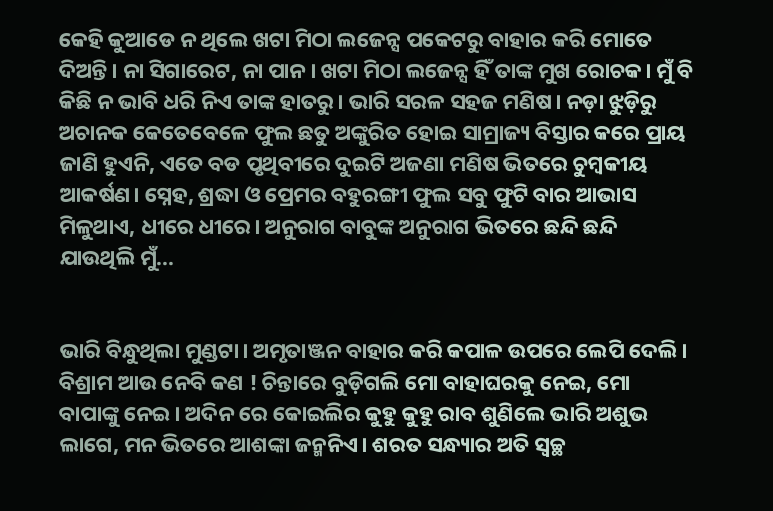କେହି କୁଆଡେ ନ ଥିଲେ ଖଟା ମିଠା ଲଜେନ୍ସ ପକେଟରୁ ବାହାର କରି ମୋତେ ଦିଅନ୍ତି। ନା ସିଗାରେଟ, ନା ପାନ। ଖଟା ମିଠା ଲଜେନ୍ସ ହିଁ ତାଙ୍କ ମୁଖ ରୋଚକ। ମୁଁ ବି କିଛି ନ ଭାବି ଧରି ନିଏ ତାଙ୍କ ହାତରୁ। ଭାରି ସରଳ ସହଜ ମଣିଷ। ନଡ଼ା ଝୁଡ଼ିରୁ ଅଚାନକ କେତେବେଳେ ଫୁଲ ଛତୁ ଅଙ୍କୁରିତ ହୋଇ ସାମ୍ରାଜ୍ୟ ବିସ୍ତାର କରେ ପ୍ରାୟ ଜାଣି ହୁଏନି, ଏତେ ବଡ ପୃଥିବୀରେ ଦୁଇଟି ଅଜଣା ମଣିଷ ଭିତରେ ଚୁମ୍ବକୀୟ ଆକର୍ଷଣ। ସ୍ନେହ, ଶ୍ରଦ୍ଧା ଓ ପ୍ରେମର ବହୁରଙ୍ଗୀ ଫୁଲ ସବୁ ଫୁଟି ବାର ଆଭାସ ମିଳୁଥାଏ, ଧୀରେ ଧୀରେ। ଅନୁରାଗ ବାବୁଙ୍କ ଅନୁରାଗ ଭିତରେ ଛନ୍ଦି ଛନ୍ଦି ଯାଉଥିଲି ମୁଁ...


ଭାରି ବିନ୍ଧୁଥିଲା ମୁଣ୍ଡଟା। ଅମୃତାଞ୍ଜନ ବାହାର କରି କପାଳ ଉପରେ ଲେପି ଦେଲି। ବିଶ୍ରାମ ଆଉ ନେବି କଣ ! ଚିନ୍ତାରେ ବୁଡ଼ିଗଲି ମୋ ବାହାଘରକୁ ନେଇ, ମୋ ବାପାଙ୍କୁ ନେଇ। ଅଦିନ ରେ କୋଇଲିର କୁହୁ କୁହୁ ରାବ ଶୁଣିଲେ ଭାରି ଅଶୁଭ ଲାଗେ, ମନ ଭିତରେ ଆଶଙ୍କା ଜନ୍ମନିଏ। ଶରତ ସନ୍ଧ୍ୟାର ଅତି ସ୍ୱଚ୍ଛ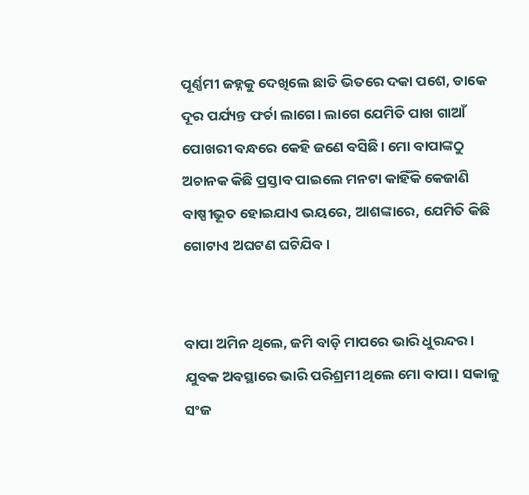ପୂର୍ଣ୍ଣମୀ ଜହ୍ନକୁ ଦେଖିଲେ ଛାତି ଭିତରେ ଦକା ପଶେ, ଡାକେ ଦୂର ପର୍ଯ୍ୟନ୍ତ ଫର୍ଚା ଲାଗେ। ଲାଗେ ଯେମିତି ପାଖ ଗାଆଁ ପୋଖରୀ ବନ୍ଧରେ କେହି ଜଣେ ବସିଛି। ମୋ ବାପାଙ୍କଠୁ ଅଚାନକ କିଛି ପ୍ରସ୍ତାବ ପାଇଲେ ମନଟା କାହିଁକି କେଜାଣି ବାଷ୍ପୀଭୂତ ହୋଇଯାଏ ଭୟରେ, ଆଶଙ୍କାରେ, ଯେମିତି କିଛି ଗୋଟାଏ ଅଘଟଣ ଘଟିଯିବ।


ବାପା ଅମିନ ଥିଲେ, ଜମି ବାଡ଼ି ମାପରେ ଭାରି ଧୁରନ୍ଦର। ଯୁବକ ଅବସ୍ଥାରେ ଭାରି ପରିଶ୍ରମୀ ଥିଲେ ମୋ ବାପା। ସକାଳୁ ସଂଜ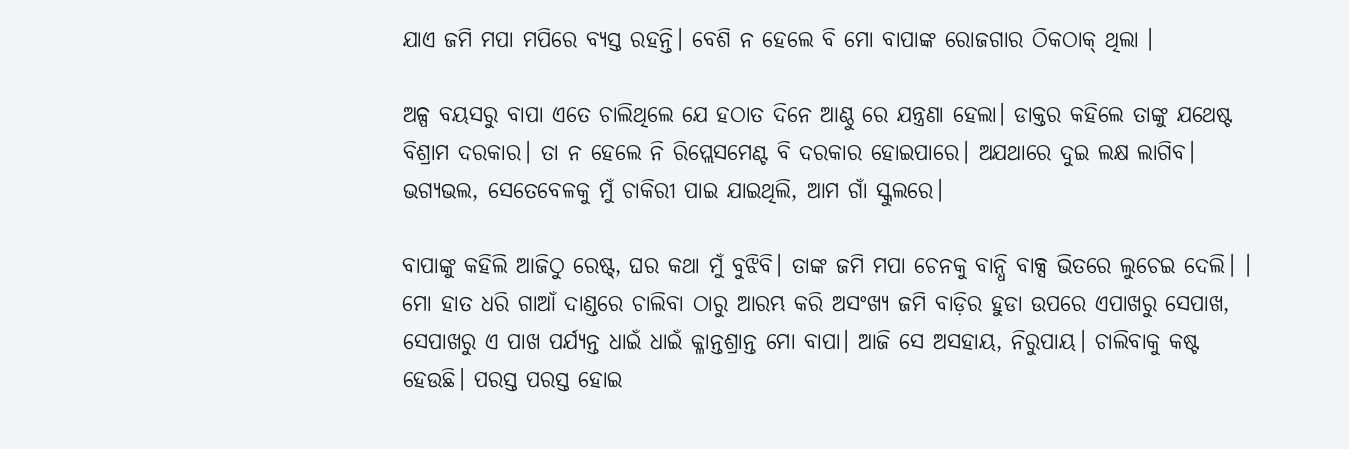ଯାଏ ଜମି ମପା ମପିରେ ବ୍ୟସ୍ତ ରହନ୍ତି। ବେଶି ନ ହେଲେ ବି ମୋ ବାପାଙ୍କ ରୋଜଗାର ଠିକଠାକ୍ ଥିଲା ।

ଅଳ୍ପ ବୟସରୁ ବାପା ଏତେ ଚାଲିଥିଲେ ଯେ ହଠାତ ଦିନେ ଆଣ୍ଠୁ ରେ ଯନ୍ତ୍ରଣା ହେଲା। ଡାକ୍ତର କହିଲେ ତାଙ୍କୁ ଯଥେଷ୍ଟ ବିଶ୍ରାମ ଦରକାର। ତା ନ ହେଲେ ନି ରିପ୍ଲେସମେଣ୍ଟ ବି ଦରକାର ହୋଇପାରେ। ଅଯଥାରେ ଦୁଇ ଲକ୍ଷ ଲାଗିବ। ଭଗ୍ୟଭଲ, ସେତେବେଳକୁ ମୁଁ ଚାକିରୀ ପାଇ ଯାଇଥିଲି, ଆମ ଗାଁ ସ୍କୁଲରେ।

ବାପାଙ୍କୁ କହିଲି ଆଜିଠୁ ରେଷ୍ଟ୍, ଘର କଥା ମୁଁ ବୁଝିବି। ତାଙ୍କ ଜମି ମପା ଚେନକୁ ବାନ୍ଧି ବାକ୍ସ ଭିତରେ ଲୁଚେଇ ଦେଲି। । ମୋ ହାତ ଧରି ଗାଆଁ ଦାଣ୍ଡରେ ଚାଲିବା ଠାରୁ ଆରମ୍ଭ କରି ଅସଂଖ୍ୟ ଜମି ବାଡ଼ିର ହୁଡା ଉପରେ ଏପାଖରୁ ସେପାଖ, ସେପାଖରୁ ଏ ପାଖ ପର୍ଯ୍ୟନ୍ତ ଧାଇଁ ଧାଇଁ କ୍ଳାନ୍ତଶ୍ରାନ୍ତ ମୋ ବାପା। ଆଜି ସେ ଅସହାୟ, ନିରୁପାୟ। ଚାଲିବାକୁ କଷ୍ଟ ହେଉଛି। ପରସ୍ତ ପରସ୍ତ ହୋଇ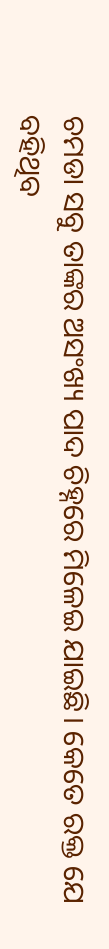ଚମଡା ସବୁ ତାଙ୍କର ଅସଂଖ୍ୟ ପାଦ ଚିହ୍ନରେ ମିଳେଇ ଯାଇଛି। କେତେ ରକ୍ତ ଯେ ବହିଥିବ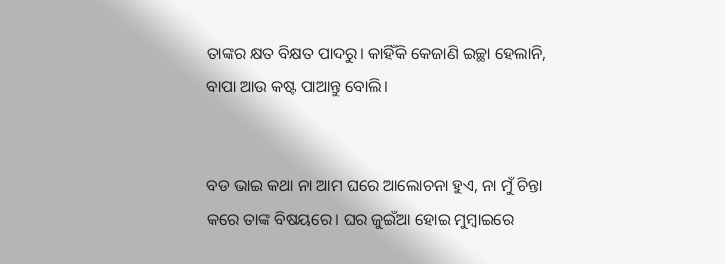ତାଙ୍କର କ୍ଷତ ବିକ୍ଷତ ପାଦରୁ। କାହିଁକି କେଜାଣି ଇଚ୍ଛା ହେଲାନି, ବାପା ଆଉ କଷ୍ଟ ପାଆନ୍ତୁ ବୋଲି।


ବଡ ଭାଇ କଥା ନା ଆମ ଘରେ ଆଲୋଚନା ହୁଏ, ନା ମୁଁ ଚିନ୍ତା କରେ ତାଙ୍କ ବିଷୟରେ। ଘର ଜୁଇଁଆ ହୋଇ ମୁମ୍ବାଇରେ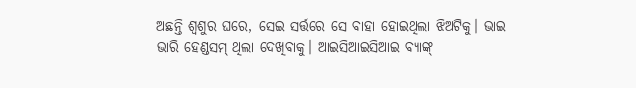ଅଛନ୍ତି ଶ୍ଵଶୁର ଘରେ, ସେଇ ସର୍ତ୍ତରେ ସେ ବାହା ହୋଇଥିଲା ଝିଅଟିକୁ। ଭାଇ ଭାରି ହେଣ୍ଡସମ୍ ଥିଲା ଦେଖିବାକୁ। ଆଇସିଆଇସିଆଇ ବ୍ୟାଙ୍କ୍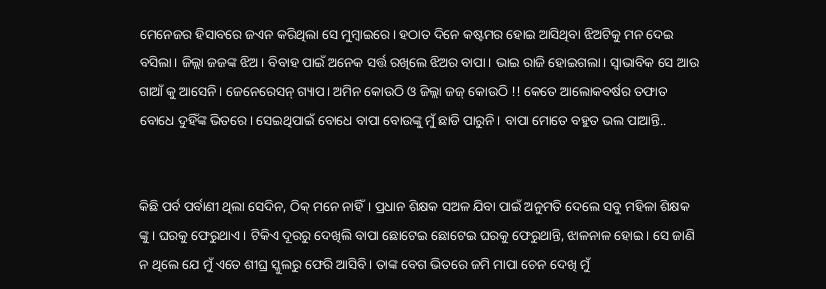ମେନେଜର ହିସାବରେ ଜଏନ କରିଥିଲା ସେ ମୁମ୍ବାଇରେ। ହଠାତ ଦିନେ କଷ୍ଟମର ହୋଇ ଆସିଥିବା ଝିଅଟିକୁ ମନ ଦେଇ ବସିଲା। ଜିଲ୍ଲା ଜଜଙ୍କ ଝିଅ। ବିବାହ ପାଇଁ ଅନେକ ସର୍ତ୍ତ ରଖିଲେ ଝିଅର ବାପା। ଭାଇ ରାଜି ହୋଇଗଲା। ସ୍ଵାଭାବିକ ସେ ଆଉ ଗାଆଁ କୁ ଆସେନି। ଜେନେରେସନ୍ ଗ୍ୟାପ। ଅମିନ କୋଉଠି ଓ ଜିଲ୍ଲା ଜଜ୍ କୋଉଠି !! କେତେ ଆଲୋକବର୍ଷର ତଫାତ ବୋଧେ ଦୁହିଁଙ୍କ ଭିତରେ। ସେଇଥିପାଇଁ ବୋଧେ ବାପା ବୋଉଙ୍କୁ ମୁଁ ଛାଡି ପାରୁନି। ବାପା ମୋତେ ବହୁତ ଭଲ ପାଆନ୍ତି..


କିଛି ପର୍ବ ପର୍ବାଣୀ ଥିଲା ସେଦିନ, ଠିକ୍ ମନେ ନାହିଁ। ପ୍ରଧାନ ଶିକ୍ଷକ ସଅଳ ଯିବା ପାଇଁ ଅନୁମତି ଦେଲେ ସବୁ ମହିଳା ଶିକ୍ଷକ ଙ୍କୁ । ଘରକୁ ଫେରୁଥାଏ । ଟିକିଏ ଦୂରରୁ ଦେଖିଲି ବାପା ଛୋଟେଇ ଛୋଟେଇ ଘରକୁ ଫେରୁଥାନ୍ତି, ଝାଳନାଳ ହୋଇ। ସେ ଜାଣି ନ ଥିଲେ ଯେ ମୁଁ ଏତେ ଶୀଘ୍ର ସ୍କୁଲରୁ ଫେରି ଆସିବି। ତାଙ୍କ ବେଗ ଭିତରେ ଜମି ମାପା ଚେନ ଦେଖି ମୁଁ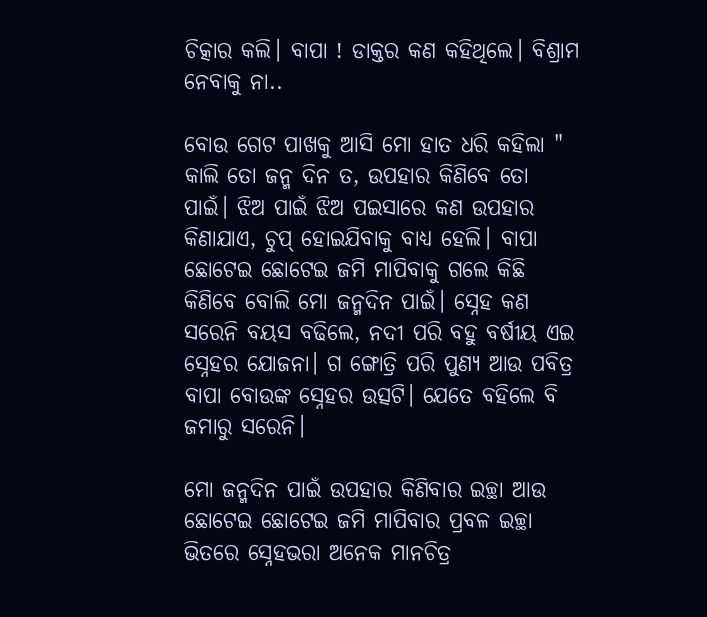ଚିତ୍କାର କଲି। ବାପା ! ଡାକ୍ତର କଣ କହିଥିଲେ। ବିଶ୍ରାମ ନେବାକୁ ନା..

ବୋଉ ଗେଟ ପାଖକୁ ଆସି ମୋ ହାତ ଧରି କହିଲା " କାଲି ତୋ ଜନ୍ମ ଦିନ ତ, ଉପହାର କିଣିବେ ତୋ ପାଇଁ। ଝିଅ ପାଇଁ ଝିଅ ପଇସାରେ କଣ ଉପହାର କିଣାଯାଏ, ଚୁପ୍ ହୋଇଯିବାକୁ ବାଧ୍ୟ ହେଲି। ବାପା ଛୋଟେଇ ଛୋଟେଇ ଜମି ମାପିବାକୁ ଗଲେ କିଛି କିଣିବେ ବୋଲି ମୋ ଜନ୍ମଦିନ ପାଇଁ। ସ୍ନେହ କଣ ସରେନି ବୟସ ବଢିଲେ, ନଦୀ ପରି ବହୁ ବର୍ଷୀୟ ଏଇ ସ୍ନେହର ଯୋଜନା। ଗ ଙ୍ଗୋତ୍ରି ପରି ପୁଣ୍ୟ ଆଉ ପବିତ୍ର ବାପା ବୋଉଙ୍କ ସ୍ନେହର ଉତ୍ସଟି। ଯେତେ ବହିଲେ ବି ଜମାରୁ ସରେନି।

ମୋ ଜନ୍ମଦିନ ପାଇଁ ଉପହାର କିଣିବାର ଇଚ୍ଛା ଆଉ ଛୋଟେଇ ଛୋଟେଇ ଜମି ମାପିବାର ପ୍ରବଳ ଇଚ୍ଛା ଭିତରେ ସ୍ନେହଭରା ଅନେକ ମାନଚିତ୍ର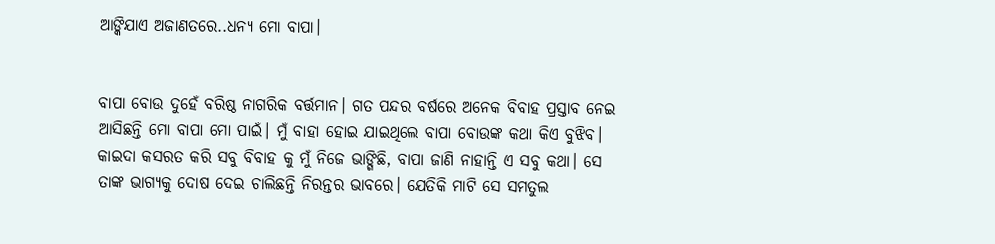ଆଙ୍କିଯାଏ ଅଜାଣତରେ..ଧନ୍ୟ ମୋ ବାପା।


ବାପା ବୋଉ ଦୁହେଁ ବରିଷ୍ଠ ନାଗରିକ ବର୍ତ୍ତମାନ। ଗତ ପନ୍ଦର ବର୍ଷରେ ଅନେକ ବିବାହ ପ୍ରସ୍ତାବ ନେଇ ଆସିଛନ୍ତି ମୋ ବାପା ମୋ ପାଇଁ। ମୁଁ ବାହା ହୋଇ ଯାଇଥିଲେ ବାପା ବୋଉଙ୍କ କଥା କିଏ ବୁଝିବ। କାଇଦା କସରତ କରି ସବୁ ବିବାହ କୁ ମୁଁ ନିଜେ ଭାଙ୍ଗିଛି, ବାପା ଜାଣି ନାହାନ୍ତି ଏ ସବୁ କଥା। ସେ ତାଙ୍କ ଭାଗ୍ୟକୁ ଦୋଷ ଦେଇ ଚାଲିଛନ୍ତି ନିରନ୍ତର ଭାବରେ। ଯେତିକି ମାଟି ସେ ସମତୁଲ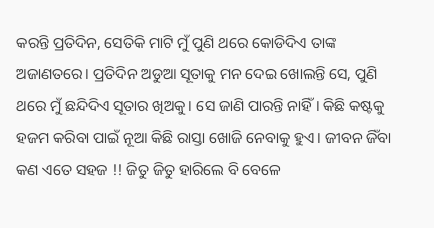କରନ୍ତି ପ୍ରତିଦିନ, ସେତିକି ମାଟି ମୁଁ ପୁଣି ଥରେ କୋଡିଦିଏ ତାଙ୍କ ଅଜାଣତରେ। ପ୍ରତିଦିନ ଅଡୁଆ ସୂତାକୁ ମନ ଦେଇ ଖୋଲନ୍ତି ସେ, ପୁଣି ଥରେ ମୁଁ ଛନ୍ଦିଦିଏ ସୂତାର ଖିଅକୁ। ସେ ଜାଣି ପାରନ୍ତି ନାହିଁ। କିଛି କଷ୍ଟକୁ ହଜମ କରିବା ପାଇଁ ନୂଆ କିଛି ରାସ୍ତା ଖୋଜି ନେବାକୁ ହୁଏ। ଜୀବନ ଜିଁବା କଣ ଏତେ ସହଜ !! ଜିତୁ ଜିତୁ ହାରିଲେ ବି ବେଳେ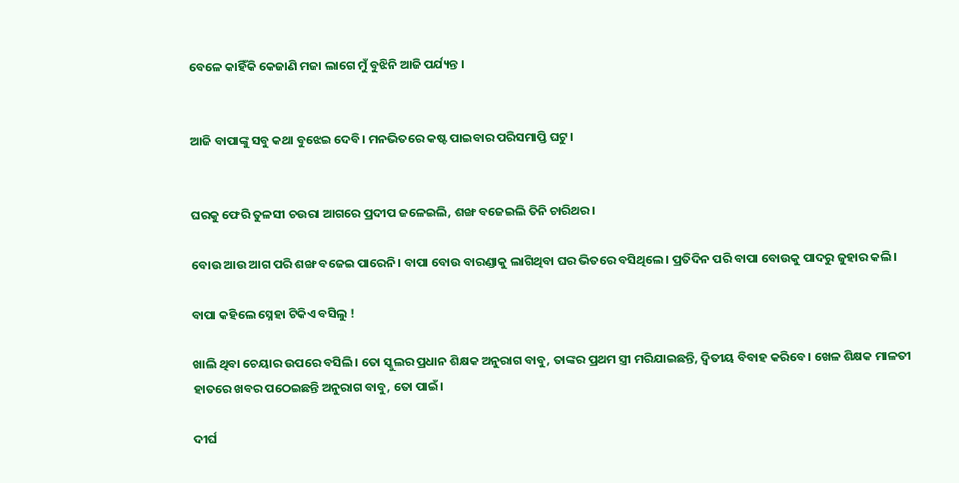ବେଳେ କାହିଁକି କେଜାଣି ମଜା ଲାଗେ ମୁଁ ବୁଝିନି ଆଜି ପର୍ଯ୍ୟନ୍ତ ।


ଆଜି ବାପାଙ୍କୁ ସବୁ କଥା ବୁଝେଇ ଦେବି। ମନଭିତରେ କଷ୍ଟ ପାଇବାର ପରିସମାପ୍ତି ଘଟୁ।


ଘରକୁ ଫେରି ତୁଳସୀ ଚଉରା ଆଗରେ ପ୍ରଦୀପ ଜଳେଇଲି, ଶଙ୍ଖ ବଜେଇଲି ତିନି ଚାରିଥର।

ବୋଉ ଆଉ ଆଗ ପରି ଶଙ୍ଖ ବଜେଇ ପାରେନି। ବାପା ବୋଉ ବାରଣ୍ଡାକୁ ଲାଗିଥିବା ଘର ଭିତରେ ବସିଥିଲେ। ପ୍ରତିଦିନ ପରି ବାପା ବୋଉକୁ ପାଦରୁ ଜୁହାର କଲି।

ବାପା କହିଲେ ସ୍ନେହା ଟିକିଏ ବସିଲୁ !

ଖାଲି ଥିବା ଚେୟାର ଉପରେ ବସିଲି। ତୋ ସ୍କୁଲର ପ୍ରଧାନ ଶିକ୍ଷକ ଅନୁରାଗ ବାବୁ, ତାଙ୍କର ପ୍ରଥମ ସ୍ତ୍ରୀ ମରିଯାଇଛନ୍ତି, ଦ୍ୱିତୀୟ ବିବାହ କରିବେ। ଖେଳ ଶିକ୍ଷକ ମାଳତୀ ହାତରେ ଖବର ପଠେଇଛନ୍ତି ଅନୁରାଗ ବାବୁ, ତୋ ପାଇଁ।

ଦୀର୍ଘ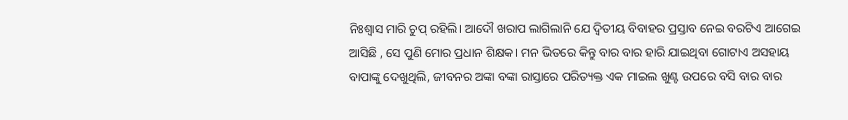ନିଃଶ୍ୱାସ ମାରି ଚୁପ୍ ରହିଲି। ଆଦୌ ଖରାପ ଲାଗିଲାନି ଯେ ଦ୍ୱିତୀୟ ବିବାହର ପ୍ରସ୍ତାବ ନେଇ ବରଟିଏ ଆଗେଇ ଆସିଛି , ସେ ପୁଣି ମୋର ପ୍ରଧାନ ଶିକ୍ଷକ। ମନ ଭିତରେ କିନ୍ତୁ ବାର ବାର ହାରି ଯାଇଥିବା ଗୋଟାଏ ଅସହାୟ ବାପାଙ୍କୁ ଦେଖୁଥିଲି, ଜୀବନର ଅଙ୍କା ବଙ୍କା ରାସ୍ତାରେ ପରିତ୍ୟକ୍ତ ଏକ ମାଇଲ ଖୁଣ୍ଟ ଉପରେ ବସି ବାର ବାର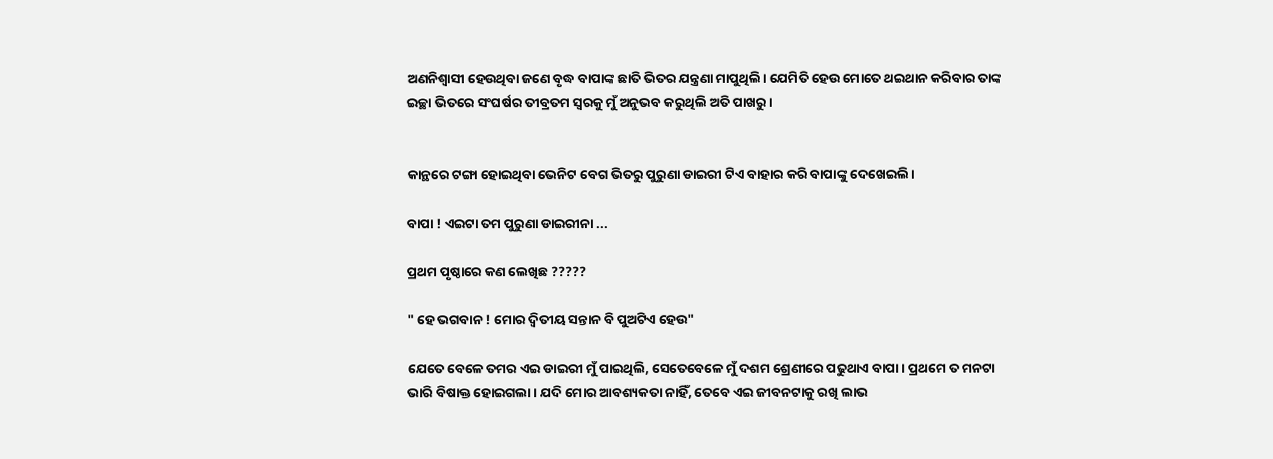ଅଣନିଶ୍ୱାସୀ ହେଉଥିବା ଜଣେ ବୃଦ୍ଧ ବାପାଙ୍କ ଛାତି ଭିତର ଯନ୍ତ୍ରଣା ମାପୁଥିଲି। ଯେମିତି ହେଉ ମୋତେ ଥଇଥାନ କରିବାର ତାଙ୍କ ଇଚ୍ଛା ଭିତରେ ସଂଘର୍ଷର ତୀବ୍ରତମ ସ୍ୱରକୁ ମୁଁ ଅନୁଭବ କରୁଥିଲି ଅତି ପାଖରୁ।


କାନ୍ଥରେ ଟଙ୍ଗା ହୋଇଥିବା ଭେନିଟ ବେଗ ଭିତରୁ ପୁରୁଣା ଡାଇରୀ ଟିଏ ବାହାର କରି ବାପାଙ୍କୁ ଦେଖେଇଲି।

ବାପା ! ଏଇଟା ତମ ପୁରୁଣା ଡାଇରୀନା ...

ପ୍ରଥମ ପୃଷ୍ଠାରେ କଣ ଲେଖିଛ ?????

" ହେ ଭଗବାନ ! ମୋର ଦ୍ୱିତୀୟ ସନ୍ତାନ ବି ପୁଅଟିଏ ହେଉ"

ଯେତେ ବେଳେ ତମର ଏଇ ଡାଇରୀ ମୁଁ ପାଇଥିଲି, ସେତେବେଳେ ମୁଁ ଦଶମ ଶ୍ରେଣୀରେ ପଢୁଥାଏ ବାପା। ପ୍ରଥମେ ତ ମନଟା ଭାରି ବିଷାକ୍ତ ହୋଇଗଲା। ଯଦି ମୋର ଆବଶ୍ୟକତା ନାହିଁ, ତେବେ ଏଇ ଜୀବନଟାକୁ ରଖି ଲାଭ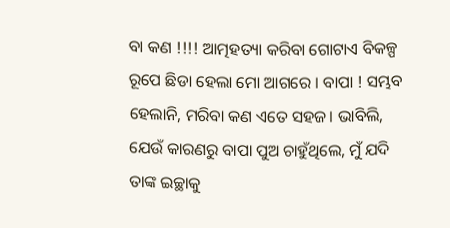ବା କଣ !!!! ଆତ୍ମହତ୍ୟା କରିବା ଗୋଟାଏ ବିକଳ୍ପ ରୂପେ ଛିଡା ହେଲା ମୋ ଆଗରେ । ବାପା ! ସମ୍ଭବ ହେଲାନି, ମରିବା କଣ ଏତେ ସହଜ। ଭାବିଲି, ଯେଉଁ କାରଣରୁ ବାପା ପୁଅ ଚାହୁଁଥିଲେ, ମୁଁ ଯଦି ତାଙ୍କ ଇଚ୍ଛାକୁ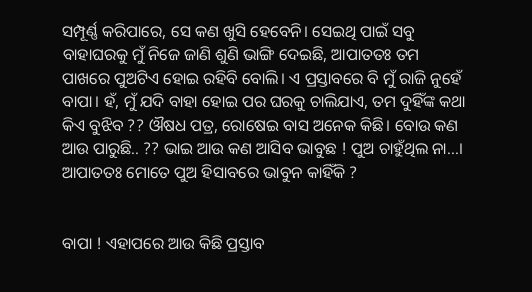ସମ୍ପୂର୍ଣ୍ଣ କରିପାରେ, ସେ କଣ ଖୁସି ହେବେନି। ସେଇଥି ପାଇଁ ସବୁ ବାହାଘରକୁ ମୁଁ ନିଜେ ଜାଣି ଶୁଣି ଭାଙ୍ଗି ଦେଇଛି, ଆପାତତଃ ତମ ପାଖରେ ପୁଅଟିଏ ହୋଇ ରହିବି ବୋଲି। ଏ ପ୍ରସ୍ତାବରେ ବି ମୁଁ ରାଜି ନୁହେଁ ବାପା। ହଁ, ମୁଁ ଯଦି ବାହା ହୋଇ ପର ଘରକୁ ଚାଲିଯାଏ, ତମ ଦୁହିଁଙ୍କ କଥା କିଏ ବୁଝିବ ?? ଔଷଧ ପତ୍ର, ରୋଷେଇ ବାସ ଅନେକ କିଛି। ବୋଉ କଣ ଆଉ ପାରୁଛି.. ?? ଭାଇ ଆଉ କଣ ଆସିବ ଭାବୁଛ ! ପୁଅ ଚାହୁଁଥିଲ ନା...। ଆପାତତଃ ମୋତେ ପୁଅ ହିସାବରେ ଭାବୁନ କାହିଁକି ?


ବାପା ! ଏହାପରେ ଆଉ କିଛି ପ୍ରସ୍ତାବ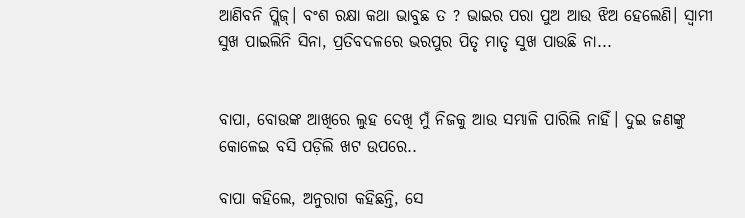ଆଣିବନି ପ୍ଲିଜ୍। ବଂଶ ରକ୍ଷା କଥା ଭାବୁଛ ତ ? ଭାଇର ପରା ପୁଅ ଆଉ ଝିଅ ହେଲେଣି। ସ୍ଵାମୀ ସୁଖ ପାଇଲିନି ସିନା, ପ୍ରତିବଦଳରେ ଭରପୁର ପିତୃ ମାତୃ ସୁଖ ପାଉଛି ନା...


ବାପା, ବୋଉଙ୍କ ଆଖିରେ ଲୁହ ଦେଖି ମୁଁ ନିଜକୁ ଆଉ ସମ୍ଭାଳି ପାରିଲି ନାହିଁ। ଦୁଇ ଜଣଙ୍କୁ କୋଳେଇ ବସି ପଡ଼ିଲି ଖଟ ଉପରେ..

ବାପା କହିଲେ, ଅନୁରାଗ କହିଛନ୍ତି, ସେ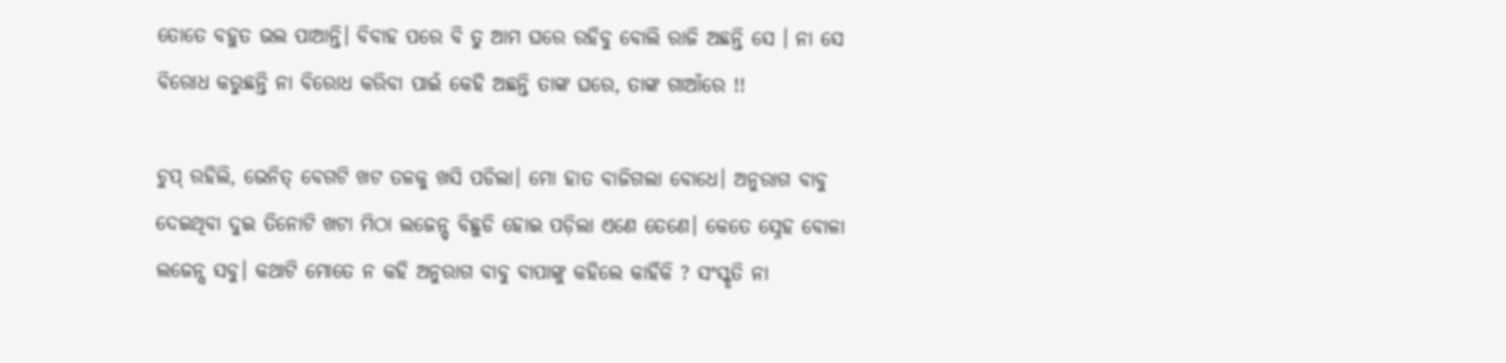ତୋତେ ବହୁତ ଭଲ ପାଆନ୍ତି। ବିବାହ ପରେ ବି ତୁ ଆମ ଘରେ ରହିବୁ ବୋଲି ରାଜି ଅଛନ୍ତି ସେ । ନା ସେ ବିରୋଧ କରୁଛନ୍ତି ନା ବିରୋଧ କରିବା ପାଇଁ କେହି ଅଛନ୍ତି ତାଙ୍କ ଘରେ, ତାଙ୍କ ଗାଆଁରେ !!

ଚୁପ୍ ରହିଲି, ଭେନିତ୍ ବେଗଟି ଖଟ ତଳକୁ ଖସି ପଡିଲା। ମୋ ହାତ ବାଜିଗଲା ବୋଧେ। ଅନୁରାଗ ବାବୁ ଦେଇଥିବା ଦୁଇ ତିନୋଟି ଖଟା ମିଠା ଲଜେନ୍ସ୍ ବିଛୁଡି ହୋଇ ପଡ଼ିଲା ଏଣେ ତେଣେ। କେତେ ସ୍ନେହ ବୋଳା ଲଜେନ୍ସ ସବୁ। କଥାଟି ମୋତେ ନ କହି ଅନୁରାଗ ବାବୁ ବାପାଙ୍କୁ କହିଲେ କାହିଁକି ? ସଂସ୍କୃତି ନା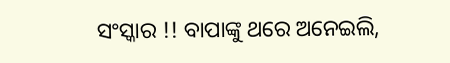ସଂସ୍କାର !! ବାପାଙ୍କୁ ଥରେ ଅନେଇଲି,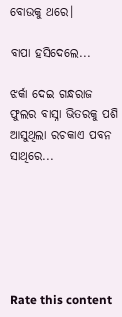ବୋଉକୁ ଥରେ।

ବାପା ହସିଦେଲେ...

ଝର୍କା ଦେଇ ଗନ୍ଧରାଜ ଫୁଲର ବାସ୍ନା ଭିତରକୁ ପଶି ଆସୁଥିଲା ରଚକାଏ ପବନ ସାଥିରେ...






Rate this content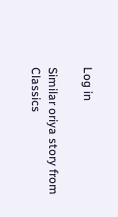Log in

Similar oriya story from Classics